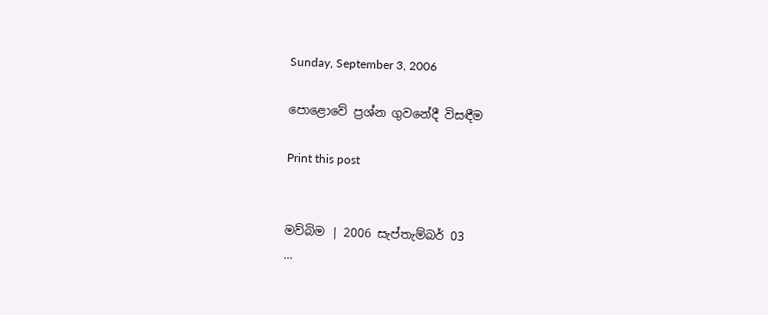Sunday, September 3, 2006

පොළොවේ ප්‍රශ්න ගුවනේදී විසඳීම

Print this post


මව්බිම | 2006 සැප්තැම්බර් 03
...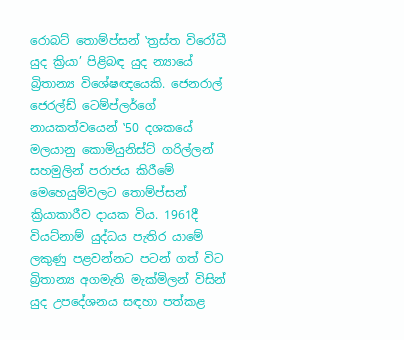රොබට් තොම්ප්සන් ‛ත්‍රස්ත විරෝධී යුද ක්‍රියා’ පිළිබඳ යුද න්‍යායේ බ්‍රිතාන්‍ය විශේෂඥයෙකි. ජෙනරාල් ජෙරල්ඩ් ටෙම්ප්ලර්ගේ නායකත්වයෙන් ‛50 දශකයේ මලයානු කොමියුනිස්ට් ගරිල්ලන් සහමුලින් පරාජය කිරීමේ මෙහෙයුම්වලට තොම්ප්සන් ක්‍රියාකාරීව දායක විය. 1961දී වියට්නාම් යුද්ධය පැතිර යාමේ ලකුණු පළවන්නට පටන් ගත් විට බ්‍රිතාන්‍ය අගමැති මැක්මිලන් විසින් යුද උපදේශනය සඳහා පත්කළ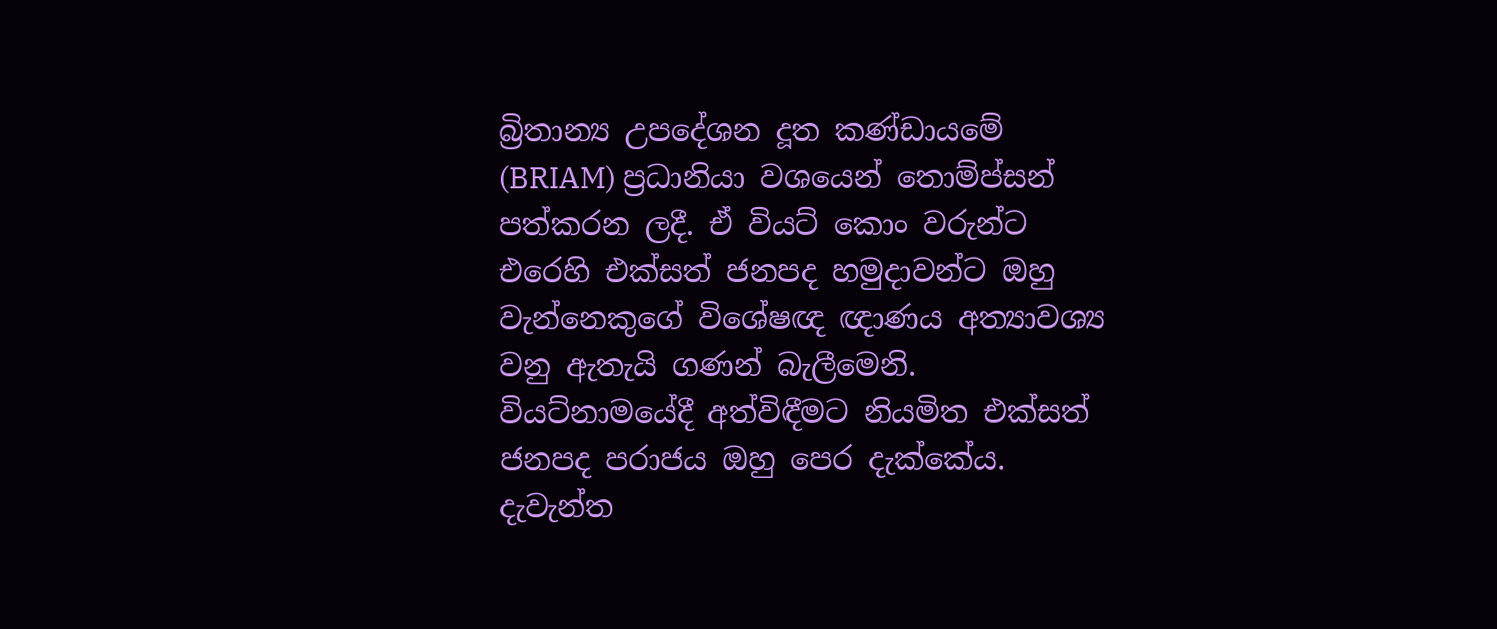බ්‍රිතාන්‍ය උපදේශන දූත කණ්ඩායමේ (BRIAM) ප්‍රධානියා වශයෙන් තොම්ප්සන් පත්කරන ලදී. ඒ වියට් කොං වරුන්ට එරෙහි එක්සත් ජනපද හමුදාවන්ට ඔහු වැන්නෙකුගේ විශේෂඥ ඥාණය අත්‍යාවශ්‍ය වනු ඇතැයි ගණන් බැලීමෙනි. වියට්නාමයේදී අත්විඳීමට නියමිත එක්සත් ජනපද පරාජය ඔහු පෙර දැක්කේය. දැවැන්ත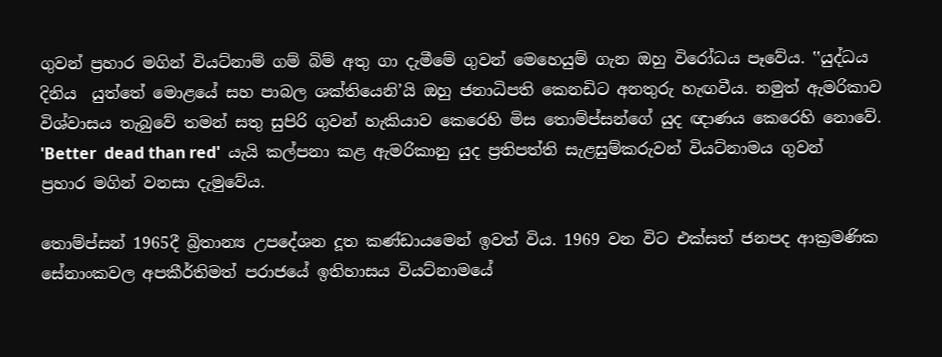ගුවන් ප්‍රහාර මගින් වියට්නාම් ගම් බිම් අතු ගා දැමීමේ ගුවන් මෙහෙයුම් ගැන ඔහු විරෝධය පෑවේය. ‛‛යුද්ධය දිනිය  යුත්තේ මොළයේ සහ පාබල ශක්තියෙනි’යි ඔහු ජනාධිපති කෙනඩිට අනතුරු හැඟවීය. නමුත් ඇමරිකාව විශ්වාසය තැබුවේ තමන් සතු සුපිරි ගුවන් හැකියාව කෙරෙහි මිස තොම්ප්සන්ගේ යුද ඥාණය කෙරෙහි නොවේ. 'Better  dead than red'  යැයි කල්පනා කළ ඇමරිකානු යුද ප්‍රතිපත්ති සැළසුම්කරුවන් වියට්නාමය ගුවන් ප්‍රහාර මගින් වනසා දැමුවේය.

තොම්ප්සන් 1965දී බ්‍රිතාන්‍ය උපදේශන දූත කණ්ඩායමෙන් ඉවත් විය. 1969 වන විට එක්සත් ජනපද ආක්‍රමණික සේනාංකවල අපකීර්තිමත් පරාජයේ ඉතිහාසය වියට්නාමයේ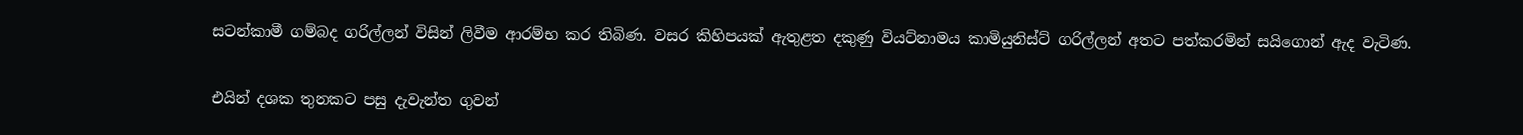සටන්කාමී ගම්බද ගරිල්ලන් විසින් ලිවීම ආරම්භ කර තිබිණ. වසර කිහිපයක් ඇතුළත දකුණු වියට්නාමය කාමියුනිස්ට් ගරිල්ලන් අතට පත්කරමින් සයිගොන් ඇද වැටිණ.


එයින් දශක තුනකට පසු දැවැන්ත ගුවන්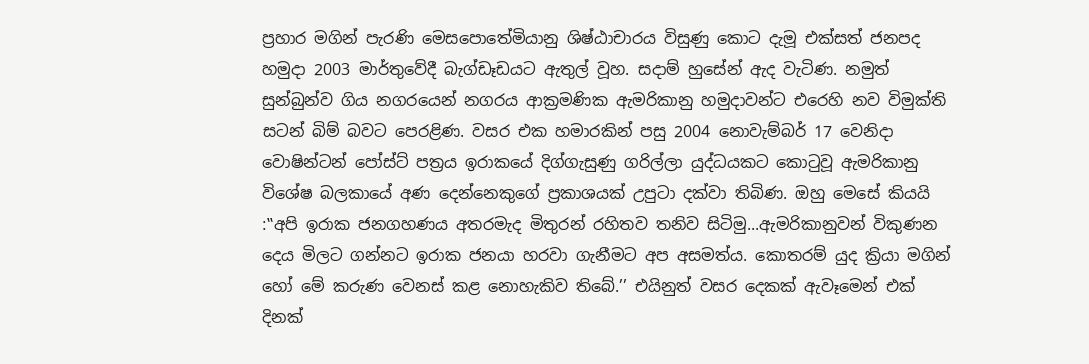ප්‍රහාර මගින් පැරණි මෙසපොතේමියානු ශිෂ්ඨාචාරය විසුණු කොට දැමූ එක්සත් ජනපද හමුදා 2003 මාර්තුවේදී බැග්ඩෑඩයට ඇතුල් වූහ. සදාම් හුසේන් ඇද වැටිණ. නමුත් සුන්බුන්ව ගිය නගරයෙන් නගරය ආක්‍රමණික ඇමරිකානු හමුදාවන්ට එරෙහි නව විමුක්ති සටන් බිම් බවට පෙරළිණ. වසර එක හමාරකින් පසු 2004 නොවැම්බර් 17 වෙනිදා වොෂින්ටන් පෝස්ට් පත්‍රය ඉරාකයේ දිග්ගැසුණු ගරිල්ලා යුද්ධයකට කොටුවූ ඇමරිකානු විශේෂ බලකායේ අණ දෙන්නෙකුගේ ප්‍රකාශයක් උපුටා දක්වා තිබිණ. ඔහු මෙසේ කියයි :‛‛අපි ඉරාක ජනගහණය අතරමැද මිතුරන් රහිතව තනිව සිටිමු...ඇමරිකානුවන් විකුණන දෙය මිලට ගන්නට ඉරාක ජනයා හරවා ගැනීමට අප අසමත්ය. කොතරම් යුද ක්‍රියා මගින් හෝ මේ කරුණ වෙනස් කළ නොහැකිව තිබේ.’’ එයිනුත් වසර දෙකක් ඇවෑමෙන් එක් දිනක්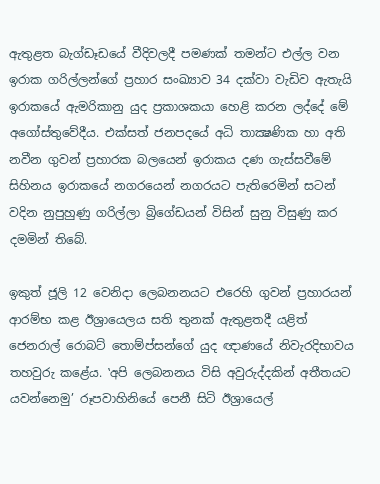ඇතුළත බැග්ඩෑඩයේ වීදිවලදී පමණක් තමන්ට එල්ල වන ඉරාක ගරිල්ලන්ගේ ප්‍රහාර සංඛ්‍යාව 34 දක්වා වැඩිව ඇතැයි ඉරාකයේ ඇමරිකානු යුද ප්‍රකාශකයා හෙළි කරන ලද්දේ මේ අගෝස්තුවේදීය. එක්සත් ජනපදයේ අධි තාක්‍ෂණික හා අති නවීන ගුවන් ප්‍රහාරක බලයෙන් ඉරාකය දණ ගැස්සවීමේ සිහිනය ඉරාකයේ නගරයෙන් නගරයට පැතිරෙමින් සටන් වදින නුපුහුණු ගරිල්ලා බ්‍රිගේඩයන් විසින් සුනු විසුණු කර දමමින් තිබේ.

ඉකුත් ජූලි 12 වෙනිදා ලෙබනනයට එරෙහි ගුවන් ප්‍රහාරයන් ආරම්භ කළ ඊශ්‍රායෙලය සති තුනක් ඇතුළතදී යළිත් ජෙනරාල් රොබට් තොම්ප්සන්ගේ යුද ඥාණයේ නිවැරදිභාවය තහවුරු කළේය. ‛අපි ලෙබනනය විසි අවුරුද්දකින් අතීතයට යවන්නෙමු’ රූපවාහිනියේ පෙනී සිටි ඊශ්‍රායෙල්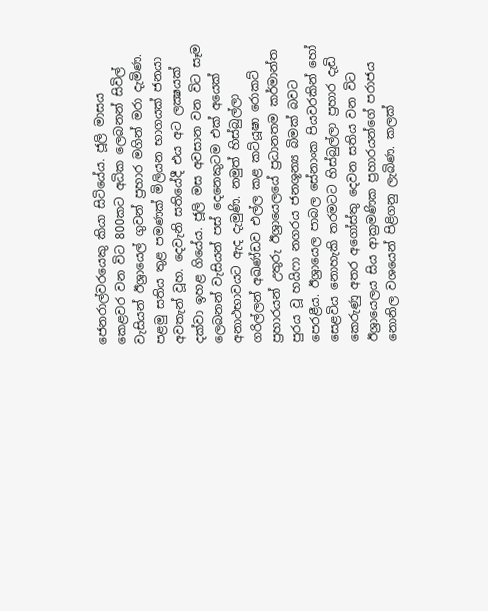ජෙනරාල්වරයෙකු කියා සිටියේය. ජූලි මාසය කෙළවර වන විට 800කට අධික ලෙබනන් සිවිල් වැසියන් ඊශ්‍රායෙල් ගුවන් ප්‍රහාර මගින් මරා දැමිණ. පළමු සතිය තුළ පමණක් මිලියන භාගයක් ජනයා අවතැන් වූහ. දෙවැනි සතියේදී එය අට ලක්‍ෂයක් දක්වා ඉහළ ගියේය. ජූලි මස අවසාන වන විට සෑම ලෙබනන් වැසියන් පස් දෙනෙකුටම එක් අයෙක් අනාථභාවයට ඇද දැමුණි. නමුත් හිස්බුල්ලා ගරිල්ලන් අඛණ්ඩව එල්ල කළ කට්යූෂා රොකට් ප්‍රහාරයන් උතුරු ඊශ්‍රායෙලයේ ප්‍රධානතම කර්මාන්ත පුරය වූ හයිෆා නගරය ජනශූන්‍ය බිමක් බවට පෙරළීය. ඊශ්‍රායෙල පාබල සේනාංක පියවරකින් හෝ සෙළවිය නොහැකි තරමටට හිස්බුල්ලා ප්‍රහාර දැඩි කෙරුණු අතර අගෝස්තු දෙවන සතිය වන විට ඊශ්‍රායෙලය සිය ආක්‍රමණික ප්‍රහාරයන්ගේ පරාජය නොනිල වශයෙන් පිළිගනු ලැබිණ. කලක්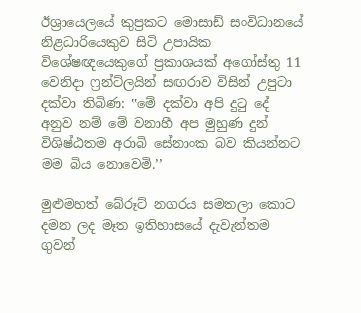ඊශ්‍රායෙලයේ කුප්‍රකට මොසාඩ් සංවිධානයේ නිළධාරියෙකුව සිටි උපායික විශේෂඥයෙකුගේ ප්‍රකාශයක් අගෝස්තු 11 වෙනිදා ෆ්‍රන්ට්ලයින් සඟරාව විසින් උපුටා දක්වා තිබිණ: ‛‛මේ දක්වා අපි දුටු දේ අනුව නම් මේ වනාහී අප මුහුණ දුන් විශිෂ්ඨතම අරාබි සේනාංක බව කියන්නට මම බිය නොවෙමි.’’

මුළුමහත් බේරූට් නගරය සමතලා කොට දමන ලද මෑත ඉතිහාසයේ දැවැන්තම ගුවන්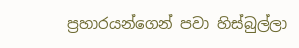ප්‍රහාරයන්ගෙන් පවා හිස්බුල්ලා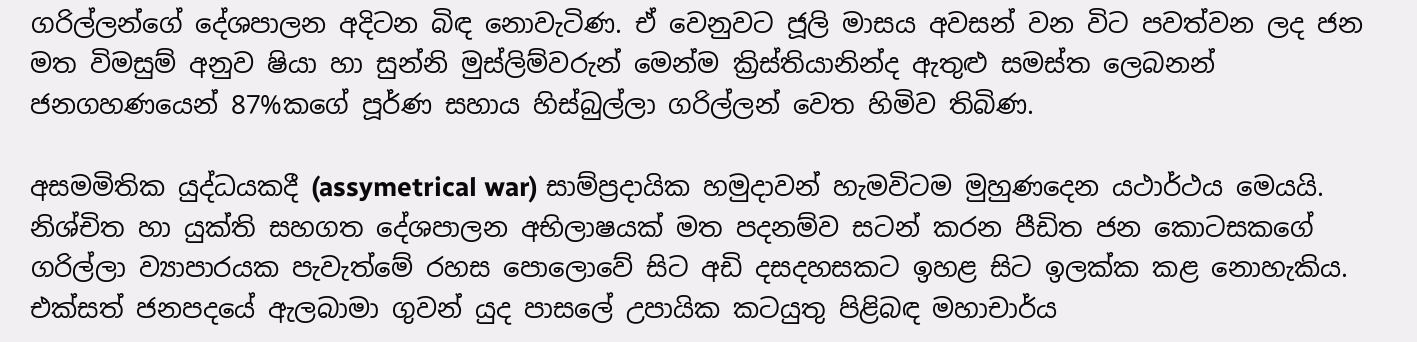ගරිල්ලන්ගේ දේශපාලන අදිටන බිඳ නොවැටිණ. ඒ වෙනුවට ජූලි මාසය අවසන් වන විට පවත්වන ලද ජන මත විමසුම් අනුව ෂියා හා සුන්නි මුස්ලිම්වරුන් මෙන්ම ක්‍රිස්තියානින්ද ඇතුළු සමස්ත ලෙබනන් ජනගහණයෙන් 87%කගේ පූර්ණ සහාය හිස්බුල්ලා ගරිල්ලන් වෙත හිමිව තිබිණ.

අසමමිතික යුද්ධයකදී (assymetrical war) සාම්ප්‍රදායික හමුදාවන් හැමවිටම මුහුණදෙන යථාර්ථය මෙයයි. නිශ්චිත හා යුක්ති සහගත දේශපාලන අභිලාෂයක් මත පදනම්ව සටන් කරන පීඩිත ජන කොටසකගේ ගරිල්ලා ව්‍යාපාරයක පැවැත්මේ රහස පොලොවේ සිට අඩි දසදහසකට ඉහළ සිට ඉලක්ක කළ නොහැකිය. එක්සත් ජනපදයේ ඇලබාමා ගුවන් යුද පාසලේ උපායික කටයුතු පිළිබඳ මහාචාර්ය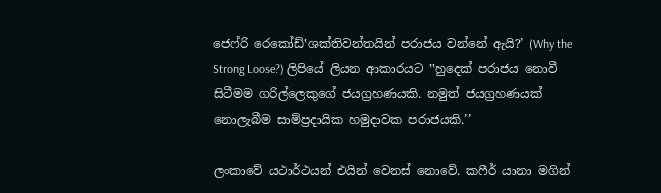ජෙෆ්රි රෙකෝඩ්‛ශක්තිවන්තයින් පරාජය වන්නේ ඇයි?’ (Why the Strong Loose?) ලිපියේ ලියන ආකාරයට ‛‛හුදෙක් පරාජය නොවී සිටීමම ගරිල්ලෙකුගේ ජයග්‍රහණයකි. නමුත් ජයග්‍රහණයක් නොලැබීම සාම්ප්‍රදායික හමුදාවක පරාජයකි.’’

ලංකාවේ යථාර්ථයන් එයින් වෙනස් නොවේ. කෆීර් යානා මගින්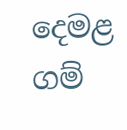දෙමළ ගම්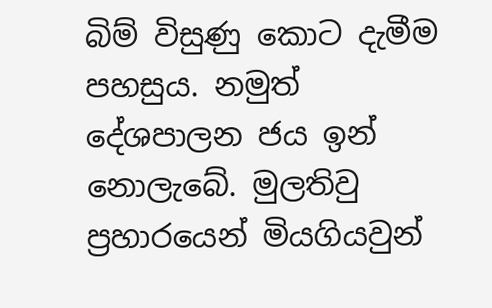බිම් විසුණු කොට දැමීම පහසුය. නමුත් දේශපාලන ජය ඉන් නොලැබේ. මුලතිවු ප්‍රහාරයෙන් මියගියවුන්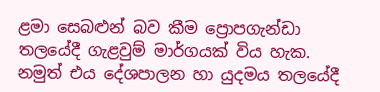ළමා සෙබළුන් බව කීම ප්‍රොපගැන්ඩා තලයේදී ගැළවුම් මාර්ගයක් විය හැක. නමුත් එය දේශපාලන හා යුදමය තලයේදී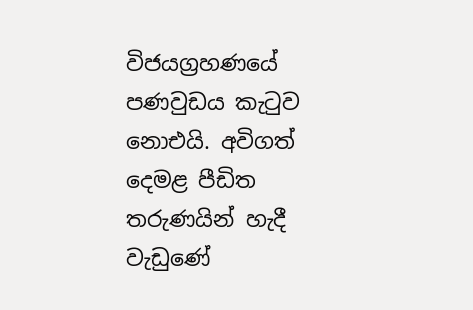විජයග්‍රහණයේ පණවුඩය කැටුව නොඑයි. අවිගත් දෙමළ පීඩිත තරුණයින් හැදී වැඩුණේ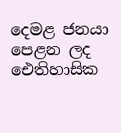දෙමළ ජනයා පෙළන ලද ඓතිහාසික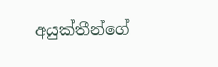අයුක්තීන්ගේ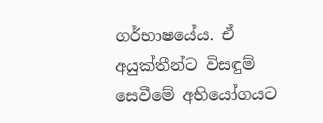ගර්භාෂයේය. ඒ අයුක්තීන්ට විසඳුම් සෙවීමේ අභියෝගයට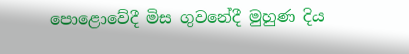පොළොවේදී මිස ගුවනේදී මුහුණ දිය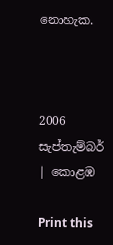නොහැක.



2006 සැප්තැම්බර් | කොළඹ

Print this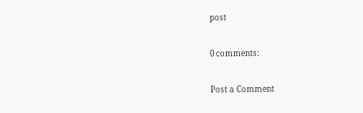post

0 comments:

Post a Comment